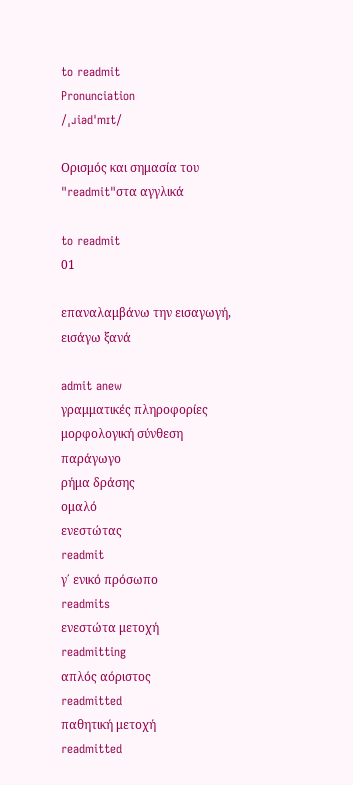to readmit
Pronunciation
/ˌɹiədˈmɪt/

Ορισμός και σημασία του "readmit"στα αγγλικά

to readmit
01

επαναλαμβάνω την εισαγωγή, εισάγω ξανά

admit anew
γραμματικές πληροφορίες
μορφολογική σύνθεση
παράγωγο
ρήμα δράσης
ομαλό
ενεστώτας
readmit
γ΄ ενικό πρόσωπο
readmits
ενεστώτα μετοχή
readmitting
απλός αόριστος
readmitted
παθητική μετοχή
readmitted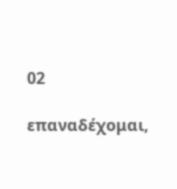02

επαναδέχομαι,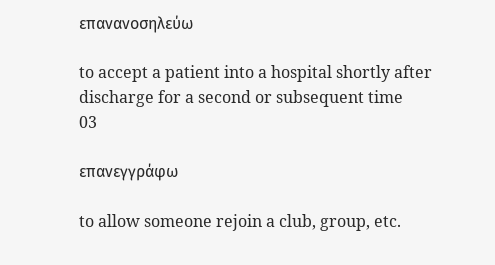επανανοσηλεύω

to accept a patient into a hospital shortly after discharge for a second or subsequent time
03

επανεγγράφω

to allow someone rejoin a club, group, etc.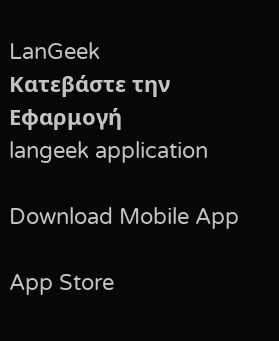LanGeek
Κατεβάστε την Εφαρμογή
langeek application

Download Mobile App

App Store